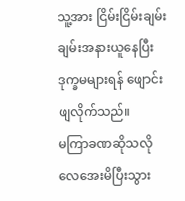သူ့အား ငြိမ်းငြိမ်းချမ်းချမ်းအနားယူနေပြီး ဒုက္ခမများရန် ဖျောင်းဖျလိုက်သည်။
မကြာခဏဆိုသလို လေအေးမိပြီးသွား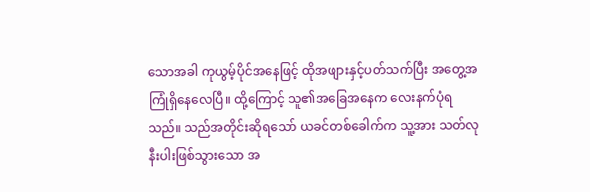သောအခါ ကုယွမ့်ပိုင်အနေဖြင့် ထိုအဖျားနှင့်ပတ်သက်ပြီး အတွေ့အကြုံရှိနေလေပြီ။ ထို့ကြောင့် သူ၏အခြေအနေက လေးနက်ပုံရသည်။ သည်အတိုင်းဆိုရသော် ယခင်တစ်ခေါက်က သူ့အား သတ်လုနီးပါးဖြစ်သွားသော အ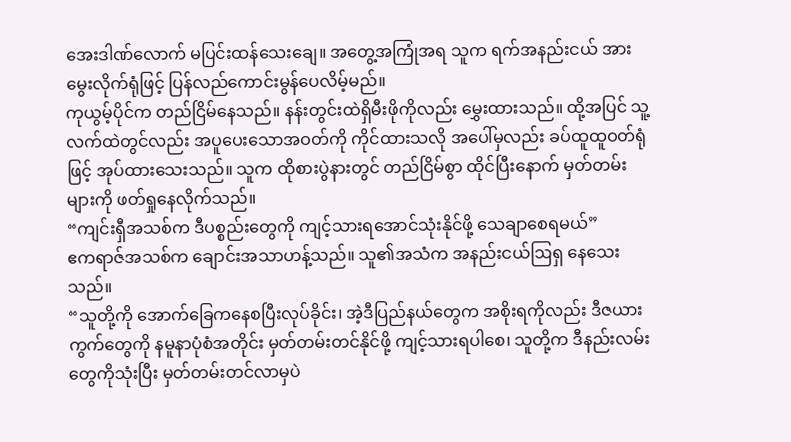အေးဒါဏ်လောက် မပြင်းထန်သေးချေ။ အတွေ့အကြုံအရ သူက ရက်အနည်းငယ် အားမွေးလိုက်ရုံဖြင့် ပြန်လည်ကောင်းမွန်ပေလိမ့်မည်။
ကုယွမ့်ပိုင်က တည်ငြိမ်နေသည်။ နန်းတွင်းထဲရှိမီးဖိုကိုလည်း မွှေးထားသည်။ ထို့အပြင် သူ့လက်ထဲတွင်လည်း အပူပေးသောအဝတ်ကို ကိုင်ထားသလို အပေါ်မှလည်း ခပ်ထူထူဝတ်ရုံဖြင့် အုပ်ထားသေးသည်။ သူက ထိုစားပွဲနားတွင် တည်ငြိမ်စွာ ထိုင်ပြီးနောက် မှတ်တမ်းများကို ဖတ်ရှုနေလိုက်သည်။
“ကျင်းရှီအသစ်က ဒီပစ္စည်းတွေကို ကျင့်သားရအောင်သုံးနိုင်ဖို့ သေချာစေရမယ်”
ဧကရာဇ်အသစ်က ချောင်းအသာဟန့်သည်။ သူ၏အသံက အနည်းငယ်ဩရှ နေသေးသည်။
“သူတို့ကို အောက်ခြေကနေစပြီးလုပ်ခိုင်း၊ အဲ့ဒီပြည်နယ်တွေက အစိုးရကိုလည်း ဒီဇယားကွက်တွေကို နမူနာပုံစံအတိုင်း မှတ်တမ်းတင်နိုင်ဖို့ ကျင့်သားရပါစေ၊ သူတို့က ဒီနည်းလမ်းတွေကိုသုံးပြီး မှတ်တမ်းတင်လာမှပဲ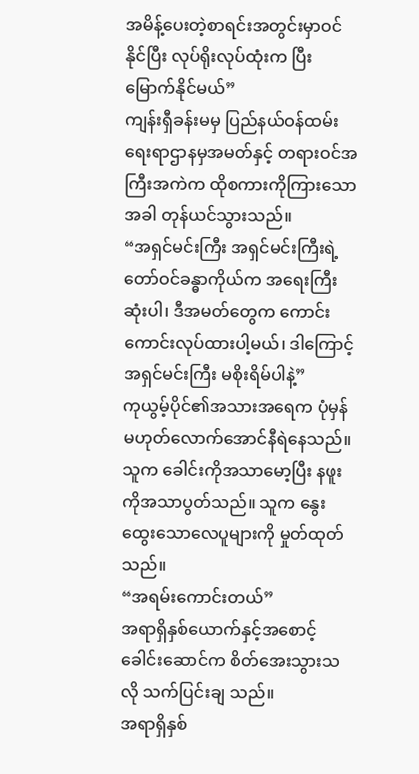အမိန့်ပေးတဲ့စာရင်းအတွင်းမှာဝင်နိုင်ပြီး လုပ်ရိုးလုပ်ထုံးက ပြီးမြောက်နိုင်မယ်”
ကျန်းရှီခန်းမမှ ပြည်နယ်ဝန်ထမ်းရေးရာဌာနမှအမတ်နှင့် တရားဝင်အကြီးအကဲက ထိုစကားကိုကြားသောအခါ တုန်ယင်သွားသည်။
“အရှင်မင်းကြီး အရှင်မင်းကြီးရဲ့တော်ဝင်ခန္ဓာကိုယ်က အရေးကြီးဆုံးပါ၊ ဒီအမတ်တွေက ကောင်းကောင်းလုပ်ထားပါ့မယ်၊ ဒါကြောင့် အရှင်မင်းကြီး မစိုးရိမ်ပါနဲ့”
ကုယွမ့်ပိုင်၏အသားအရေက ပုံမှန်မဟုတ်လောက်အောင်နီရဲနေသည်။ သူက ခေါင်းကိုအသာမော့ပြီး နဖူးကိုအသာပွတ်သည်။ သူက နွေးထွေးသောလေပူများကို မှုတ်ထုတ်သည်။
“အရမ်းကောင်းတယ်”
အရာရှိနှစ်ယောက်နှင့်အစောင့်ခေါင်းဆောင်က စိတ်အေးသွားသလို သက်ပြင်းချ သည်။
အရာရှိနှစ်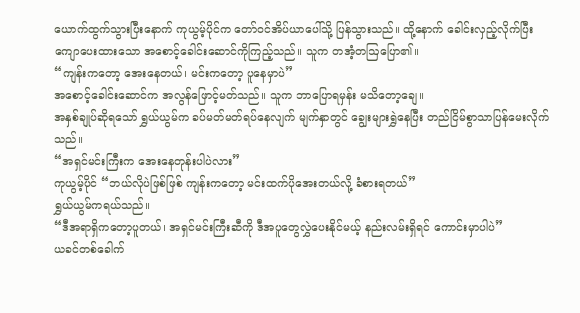ယောက်ထွက်သွားပြီးနောက် ကုယွမ့်ပိုင်က တော်ဝင်အိပ်ယာပေါ်သို့ ပြန်သွားသည်။ ထို့နောက် ခေါင်းလှည့်လိုက်ပြီး ကျောပေးထားသော အစောင့်ခေါင်းဆောင်ကိုကြည့်သည်။ သူက တအံ့တဩပြော၏။
“ကျန်းကတော့ အေးနေတယ်၊ မင်းကတော့ ပူနေမှာပဲ”
အစောင့်ခေါင်းဆောင်က အလွန်ဖြောင့်မတ်သည်။ သူက ဘာပြောရမှန်း မသိတော့ချေ။
အနှစ်ချုပ်ဆိုရသော် ရွှယ်ယွမ်က ခပ်မတ်မတ်ရပ်နေလျက် မျက်နှာတွင် ချွေးများရွှဲနေပြီး တည်ငြိမ်စွာသာပြန်မေးလိုက်သည်။
“အရှင်မင်းကြီးက အေးနေတုန်းပါပဲလား”
ကုယွမ့်ပိုင် “ဘယ်လိုပဲဖြစ်ဖြစ် ကျန်းကတော့ မင်းထက်ပိုအေးတယ်လို့ ခံစားရတယ်”
ရွှယ်ယွမ်ကရယ်သည်။
“ဒီအရာရှိကတော့ပူတယ်၊ အရှင်မင်းကြီးဆီကို ဒီအပူတွေလွှဲပေးနိုင်မယ့် နည်းလမ်းရှိရင် ကောင်းမှာပါပဲ”
ယခင်တစ်ခေါက်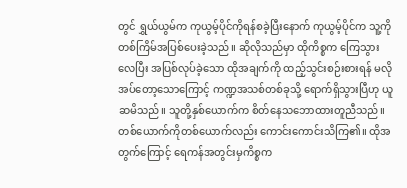တွင် ရွှယ်ယွမ်က ကုယွမ့်ပိုင်ကိုရန်စခဲ့ပြီးနောက် ကုယွမ့်ပိုင်က သူ့ကို တစ်ကြိမ်အပြစ်ပေးခဲ့သည်။ ဆိုလိုသည်မှာ ထိုကိစ္စက ကြေသွားလေပြီး အပြစ်လုပ်ခဲ့သော ထိုအချက်ကို ထည့်သွင်းစဉ်းစားရန် မလိုအပ်တော့သောကြောင့် ကဏ္ဍအသစ်တစ်ခုသို့ ရောက်ရှိသွားပြီဟု ယူဆမိသည်။ သူတို့နှစ်ယောက်က စိတ်နေသဘောထားတူညီသည်။ တစ်ယောက်ကိုတစ်ယောက်လည်း ကောင်းကောင်းသိကြ၏။ ထိုအတွက်ကြောင့် ရေကန်အတွင်းမှကိစ္စက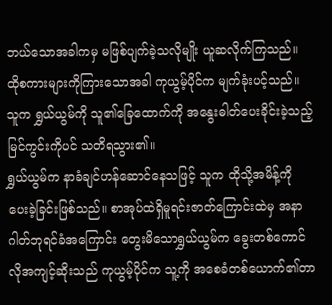ဘယ်သောအခါကမှ မဖြစ်ပျက်ခဲ့သလိုမျိုး ယူဆလိုက်ကြသည်။ ထိုစကားများကိုကြားသောအခါ ကုယွမ့်ပိုင်က မျက်ခုံးပင့်သည်။ သူက ရွှယ်ယွမ်ကို သူ၏ခြေထောက်ကို အနွေးဓါတ်ပေးခိုင်းခဲ့သည့်မြင်ကွင်းကိုပင် သတိရသွား၏။
ရွှယ်ယွမ်က နာခံချင်ဟန်ဆောင်နေသဖြင့် သူက ထိုသို့အမိန့်ကို ပေးခဲ့ခြင်းဖြစ်သည်။ စာအုပ်ထဲရှိမူရင်းဇာတ်ကြောင်းထဲမှ အနာဂါတ်ဘုရင်ခံအကြောင်း တွေးမိသောရွှယ်ယွမ်က ခွေးတစ်ကောင်လိုအကျင့်ဆိုးသည် ကုယွမ့်ပိုင်က သူ့ကို အစေခံတစ်ယောက်၏တာ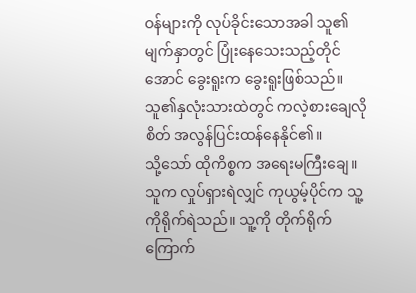ဝန်များကို လုပ်ခိုင်းသောအခါ သူ၏မျက်နှာတွင် ပြုံးနေသေးသည့်တိုင်အောင် ခွေးရူးက ခွေးရူးဖြစ်သည်။ သူ၏နှလုံးသားထဲတွင် ကလဲ့စားချေလိုစိတ် အလွန်ပြင်းထန်နေနိုင်၏။
သို့သော် ထိုကိစ္စက အရေးမကြီးချေ။ သူက လှုပ်ရှားရဲလျှင် ကုယွမ့်ပိုင်က သူ့ကိုရိုက်ရဲသည်။ သူ့ကို တိုက်ရိုက်ကြောက်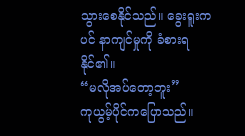သွားစေနိုင်သည်။ ခွေးရူးကပင် နာကျင်မှုကို ခံစားရနိုင်၏။
“မလိုအပ်တော့ဘူး”
ကုယွမ့်ပိုင်ကပြောသည်။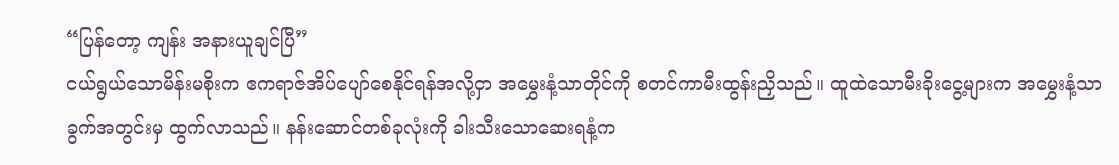“ပြန်တော့ ကျန်း အနားယူချင်ပြီ”
ငယ်ရွယ်သောမိန်းမစိုးက ဧကရာဇ်အိပ်ပျော်စေနိုင်ရန်အလို့ငှာ အမွှေးနံ့သာတိုင်ကို စတင်ကာမီးထွန်းညှိသည်။ ထူထဲသောမီးခိုးငွေ့များက အမွှေးနံ့သာခွက်အတွင်းမှ ထွက်လာသည်။ နန်းဆောင်တစ်ခုလုံးကို ခါးသီးသောဆေးရနံ့က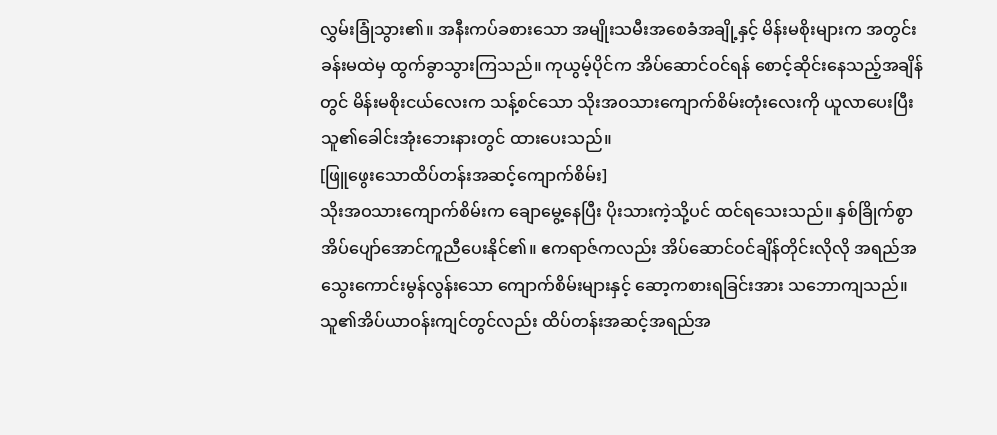လွှမ်းခြုံသွား၏။ အနီးကပ်ခစားသော အမျိုးသမီးအစေခံအချို့နှင့် မိန်းမစိုးများက အတွင်းခန်းမထဲမှ ထွက်ခွာသွားကြသည်။ ကုယွမ့်ပိုင်က အိပ်ဆောင်ဝင်ရန် စောင့်ဆိုင်းနေသည့်အချိန်တွင် မိန်းမစိုးငယ်လေးက သန့်စင်သော သိုးအဝသားကျောက်စိမ်းတုံးလေးကို ယူလာပေးပြီး သူ၏ခေါင်းအုံးဘေးနားတွင် ထားပေးသည်။
[ဖြူဖွေးသောထိပ်တန်းအဆင့်ကျောက်စိမ်း]
သိုးအဝသားကျောက်စိမ်းက ချောမွေ့နေပြီး ပိုးသားကဲ့သို့ပင် ထင်ရသေးသည်။ နှစ်ခြိုက်စွာ အိပ်ပျော်အောင်ကူညီပေးနိုင်၏။ ဧကရာဇ်ကလည်း အိပ်ဆောင်ဝင်ချိန်တိုင်းလိုလို အရည်အသွေးကောင်းမွန်လွန်းသော ကျောက်စိမ်းများနှင့် ဆော့ကစားရခြင်းအား သဘောကျသည်။ သူ၏အိပ်ယာဝန်းကျင်တွင်လည်း ထိပ်တန်းအဆင့်အရည်အ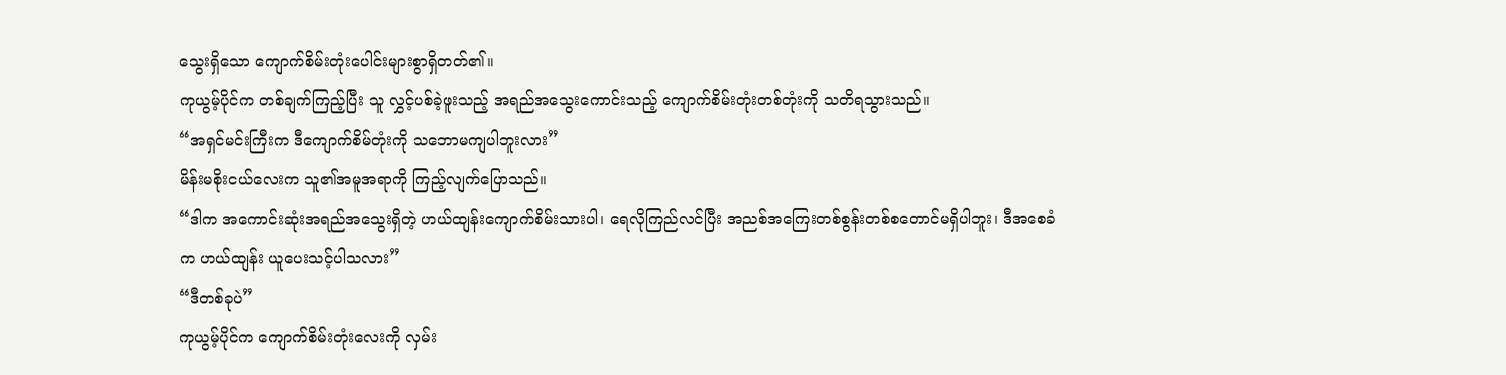သွေးရှိသော ကျောက်စိမ်းတုံးပေါင်းများစွာရှိတတ်၏။
ကုယွမ့်ပိုင်က တစ်ချက်ကြည့်ပြီး သူ လွှင့်ပစ်ခဲ့ဖူးသည့် အရည်အသွေးကောင်းသည့် ကျောက်စိမ်းတုံးတစ်တုံးကို သတိရသွားသည်။
“အရှင်မင်းကြီးက ဒီကျောက်စိမ်တုံးကို သဘောမကျပါဘူးလား”
မိန်းမစိုးငယ်လေးက သူ၏အမူအရာကို ကြည့်လျက်ပြောသည်။
“ဒါက အကောင်းဆုံးအရည်အသွေးရှိတဲ့ ဟယ်ထျန်းကျောက်စိမ်းသားပါ၊ ရေလိုကြည်လင်ပြီး အညစ်အကြေးတစ်စွန်းတစ်စတောင်မရှိပါဘူး၊ ဒီအစေခံက ဟယ်ထျန်း ယူပေးသင့်ပါသလား”
“ဒီတစ်ခုပဲ”
ကုယွမ့်ပိုင်က ကျောက်စိမ်းတုံးလေးကို လှမ်း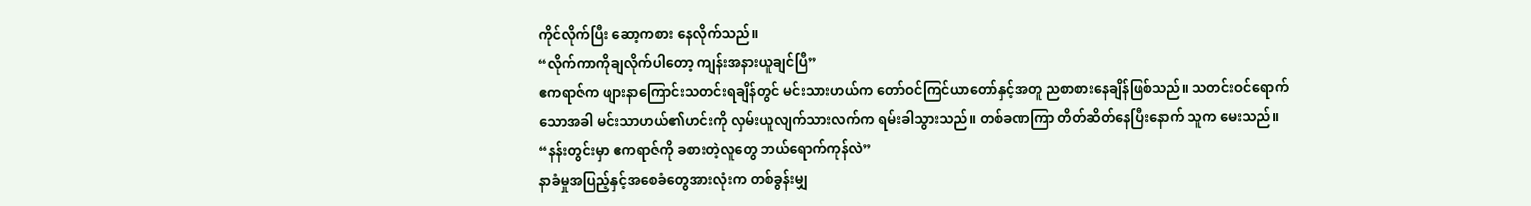ကိုင်လိုက်ပြီး ဆော့ကစား နေလိုက်သည်။
“လိုက်ကာကိုချလိုက်ပါတော့ ကျန်းအနားယူချင်ပြီ”
ဧကရာဇ်က ဖျားနာကြောင်းသတင်းရချိန်တွင် မင်းသားဟယ်က တော်ဝင်ကြင်ယာတော်နှင့်အတူ ညစာစားနေချိန်ဖြစ်သည်။ သတင်းဝင်ရောက်သောအခါ မင်းသာဟယ်၏ဟင်းကို လှမ်းယူလျက်သားလက်က ရမ်းခါသွားသည်။ တစ်ခဏကြာ တိတ်ဆိတ်နေပြီးနောက် သူက မေးသည်။
“နန်းတွင်းမှာ ဧကရာဇ်ကို ခစားတဲ့လူတွေ ဘယ်ရောက်ကုန်လဲ”
နာခံမှုအပြည့်နှင့်အစေခံတွေအားလုံးက တစ်ခွန်းမျှ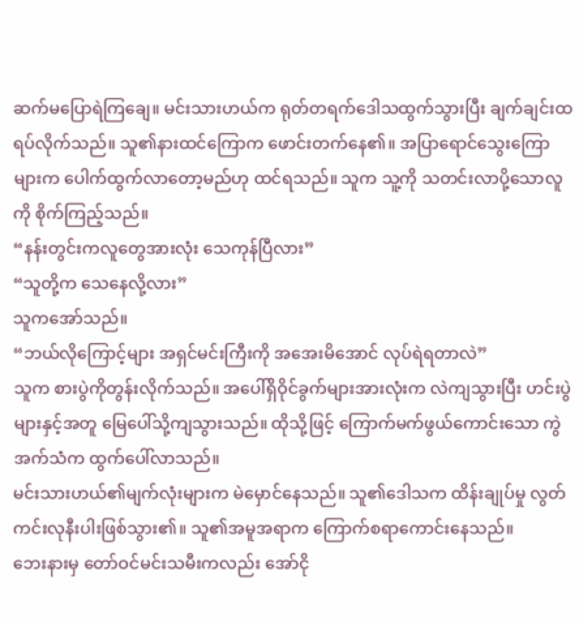ဆက်မပြောရဲကြချေ။ မင်းသားဟယ်က ရုတ်တရက်ဒေါသထွက်သွားပြီး ချက်ချင်းထရပ်လိုက်သည်။ သူ၏နားထင်ကြောက ဖောင်းတက်နေ၏။ အပြာရောင်သွေးကြောများက ပေါက်ထွက်လာတော့မည်ဟု ထင်ရသည်။ သူက သူ့ကို သတင်းလာပို့သောလူကို စိုက်ကြည့်သည်။
“နန်းတွင်းကလူတွေအားလုံး သေကုန်ပြီလား”
“သူတို့က သေနေလို့လား”
သူကအော်သည်။
“ဘယ်လိုကြောင့်များ အရှင်မင်းကြီးကို အအေးမိအောင် လုပ်ရဲရတာလဲ”
သူက စားပွဲကိုတွန်းလိုက်သည်။ အပေါ်ရှိဝိုင်ခွက်များအားလုံးက လဲကျသွားပြီး ဟင်းပွဲများနှင့်အတူ မြေပေါ်သို့ကျသွားသည်။ ထိုသို့ဖြင့် ကြောက်မက်ဖွယ်ကောင်းသော ကွဲအက်သံက ထွက်ပေါ်လာသည်။
မင်းသားဟယ်၏မျက်လုံးများက မဲမှောင်နေသည်။ သူ၏ဒေါသက ထိန်းချုပ်မှု လွတ်ကင်းလုနီးပါးဖြစ်သွား၏။ သူ၏အမူအရာက ကြောက်စရာကောင်းနေသည်။
ဘေးနားမှ တော်ဝင်မင်းသမီးကလည်း အော်ငို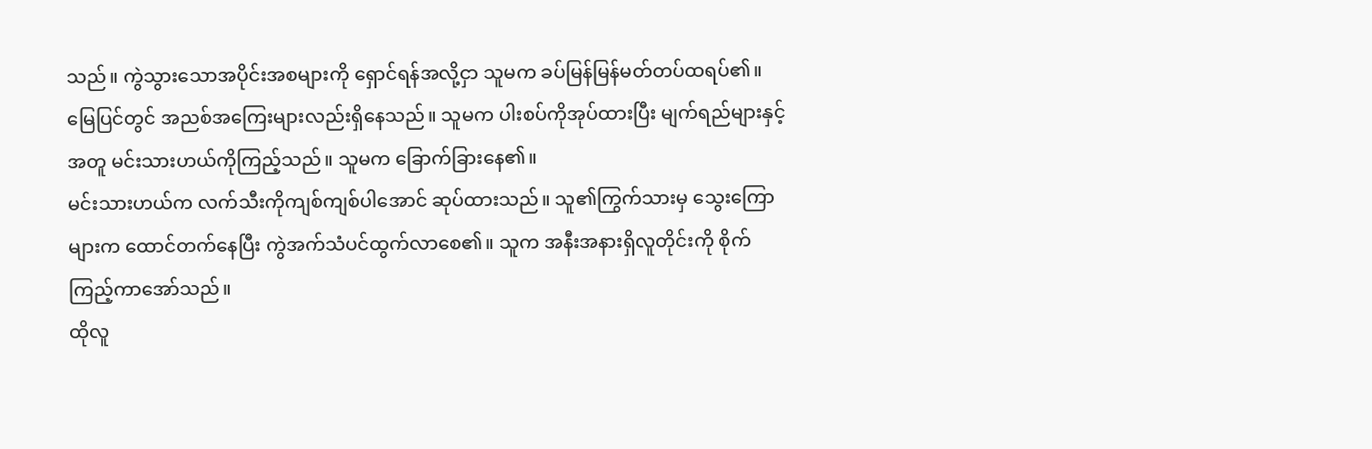သည်။ ကွဲသွားသောအပိုင်းအစများကို ရှောင်ရန်အလို့ငှာ သူမက ခပ်မြန်မြန်မတ်တပ်ထရပ်၏။ မြေပြင်တွင် အညစ်အကြေးများလည်းရှိနေသည်။ သူမက ပါးစပ်ကိုအုပ်ထားပြီး မျက်ရည်များနှင့်အတူ မင်းသားဟယ်ကိုကြည့်သည်။ သူမက ခြောက်ခြားနေ၏။
မင်းသားဟယ်က လက်သီးကိုကျစ်ကျစ်ပါအောင် ဆုပ်ထားသည်။ သူ၏ကြွက်သားမှ သွေးကြောများက ထောင်တက်နေပြီး ကွဲအက်သံပင်ထွက်လာစေ၏။ သူက အနီးအနားရှိလူတိုင်းကို စိုက်ကြည့်ကာအော်သည်။
ထိုလူ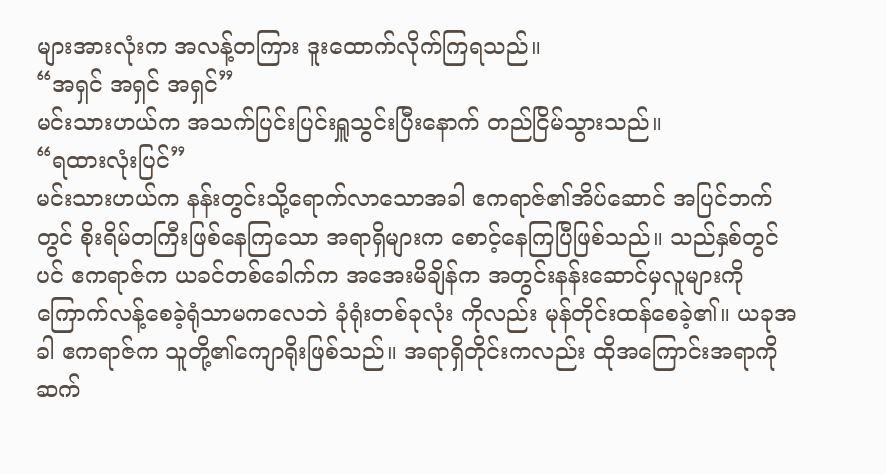များအားလုံးက အလန့်တကြား ဒူးထောက်လိုက်ကြရသည်။
“အရှင် အရှင် အရှင်”
မင်းသားဟယ်က အသက်ပြင်းပြင်းရှူသွင်းပြီးနောက် တည်ငြိမ်သွားသည်။
“ရထားလုံးပြင်”
မင်းသားဟယ်က နန်းတွင်းသို့ရောက်လာသောအခါ ဧကရာဇ်၏အိပ်ဆောင် အပြင်ဘက်တွင် စိုးရိမ်တကြီးဖြစ်နေကြသော အရာရှိများက စောင့်နေကြပြီဖြစ်သည်။ သည်နှစ်တွင်ပင် ဧကရာဇ်က ယခင်တစ်ခေါက်က အအေးမိချိန်က အတွင်းနန်းဆောင်မှလူများကို ကြောက်လန့်စေခဲ့ရုံသာမကလေဘဲ ခုံရုံးတစ်ခုလုံး ကိုလည်း မုန်တိုင်းထန်စေခဲ့၏။ ယခုအခါ ဧကရာဇ်က သူတို့၏ကျောရိုးဖြစ်သည်။ အရာရှိတိုင်းကလည်း ထိုအကြောင်းအရာကိုဆက်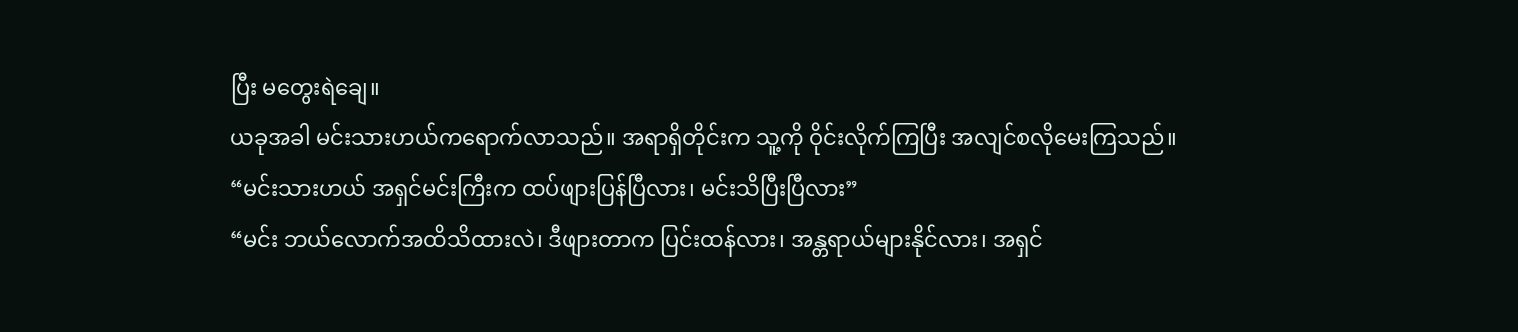ပြီး မတွေးရဲချေ။
ယခုအခါ မင်းသားဟယ်ကရောက်လာသည်။ အရာရှိတိုင်းက သူ့ကို ဝိုင်းလိုက်ကြပြီး အလျင်စလိုမေးကြသည်။
“မင်းသားဟယ် အရှင်မင်းကြီးက ထပ်ဖျားပြန်ပြီလား၊ မင်းသိပြီးပြီလား”
“မင်း ဘယ်လောက်အထိသိထားလဲ၊ ဒီဖျားတာက ပြင်းထန်လား၊ အန္တရာယ်များနိုင်လား၊ အရှင်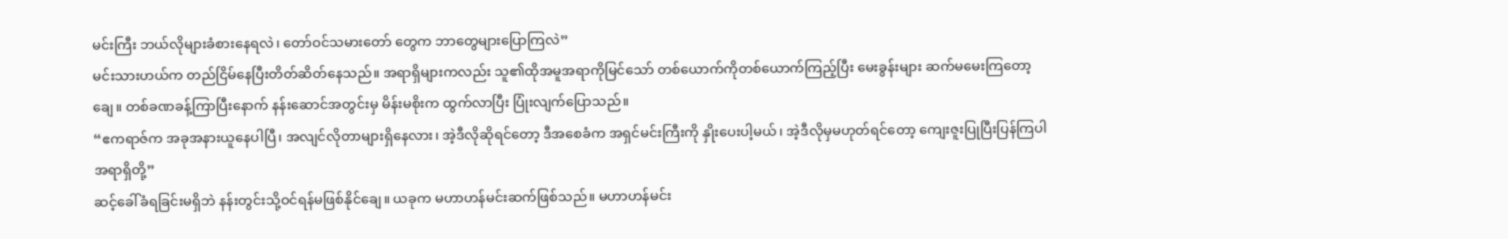မင်းကြီး ဘယ်လိုများခံစားနေရလဲ၊ တော်ဝင်သမားတော် တွေက ဘာတွေများပြောကြလဲ”
မင်းသားဟယ်က တည်ငြိမ်နေပြီးတိတ်ဆိတ်နေသည်။ အရာရှိများကလည်း သူ၏ထိုအမူအရာကိုမြင်သော် တစ်ယောက်ကိုတစ်ယောက်ကြည့်ပြီး မေးခွန်းများ ဆက်မမေးကြတော့ချေ။ တစ်ခဏခန့်ကြာပြီးနောက် နန်းဆောင်အတွင်းမှ မိန်းမစိုးက ထွက်လာပြီး ပြုံးလျက်ပြောသည်။
“ဧကရာဇ်က အခုအနားယူနေပါပြီ၊ အလျင်လိုတာများရှိနေလား၊ အဲ့ဒီလိုဆိုရင်တော့ ဒီအစေခံက အရှင်မင်းကြီးကို နှိုးပေးပါ့မယ်၊ အဲ့ဒီလိုမှမဟုတ်ရင်တော့ ကျေးဇူးပြုပြီးပြန်ကြပါ အရာရှိတို့”
ဆင့်ခေါ်ခံရခြင်းမရှိဘဲ နန်းတွင်းသို့ဝင်ရန်မဖြစ်နိုင်ချေ။ ယခုက မဟာဟန်မင်းဆက်ဖြစ်သည်။ မဟာဟန်မင်း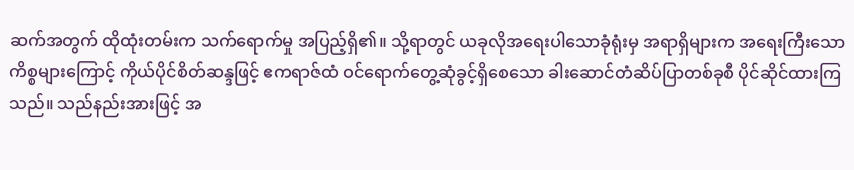ဆက်အတွက် ထိုထုံးတမ်းက သက်ရောက်မှု အပြည့်ရှိ၏။ သို့ရာတွင် ယခုလိုအရေးပါသောခုံရုံးမှ အရာရှိများက အရေးကြီးသော ကိစ္စများကြောင့် ကိုယ်ပိုင်စိတ်ဆန္ဒဖြင့် ဧကရာဇ်ထံ ဝင်ရောက်တွေ့ဆုံခွင့်ရှိစေသော ခါးဆောင်တံဆိပ်ပြာတစ်ခုစီ ပိုင်ဆိုင်ထားကြသည်။ သည်နည်းအားဖြင့် အ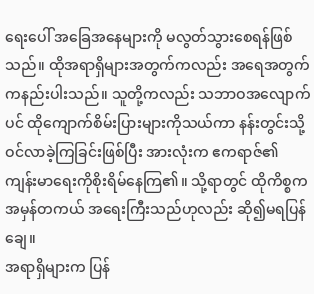ရေးပေါ် အခြေအနေများကို မလွတ်သွားစေရန်ဖြစ်သည်။ ထိုအရာရှိများအတွက်ကလည်း အရေအတွက်ကနည်းပါးသည်။ သူတို့ကလည်း သဘာဝအလျောက်ပင် ထိုကျောက်စိမ်းပြားများကိုသယ်ကာ နန်းတွင်းသို့ဝင်လာခဲ့ကြခြင်းဖြစ်ပြီး အားလုံးက ဧကရာဇ်၏ကျန်းမာရေးကိုစိုးရိမ်နေကြ၏။ သို့ရာတွင် ထိုကိစ္စက အမှန်တကယ် အရေးကြီးသည်ဟုလည်း ဆို၍မရပြန်ချေ။
အရာရှိများက ပြန်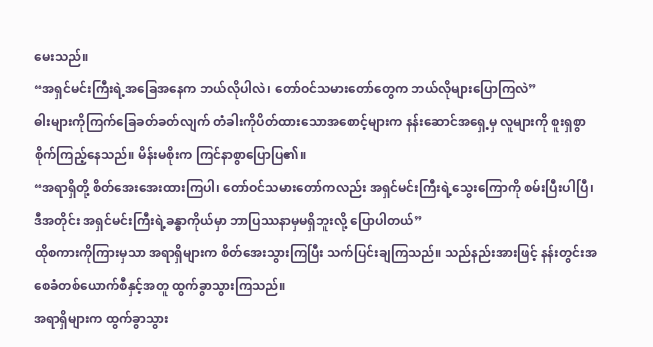မေးသည်။
“အရှင်မင်းကြီးရဲ့အခြေအနေက ဘယ်လိုပါလဲ၊ တော်ဝင်သမားတော်တွေက ဘယ်လိုများပြောကြလဲ”
ဓါးများကိုကြက်ခြေခတ်ခတ်လျက် တံခါးကိုပိတ်ထားသောအစောင့်များက နန်းဆောင်အရှေ့မှ လူများကို စူးရှစွာစိုက်ကြည့်နေသည်။ မိန်းမစိုးက ကြင်နာစွာပြောပြ၏။
“အရာရှိတို့ စိတ်အေးအေးထားကြပါ၊ တော်ဝင်သမားတော်ကလည်း အရှင်မင်းကြီးရဲ့သွေးကြောကို စမ်းပြီးပါပြီ၊ ဒီအတိုင်း အရှင်မင်းကြီးရဲ့ခန္ဓာကိုယ်မှာ ဘာပြဿနာမှမရှိဘူးလို့ ပြောပါတယ်”
ထိုစကားကိုကြားမှသာ အရာရှိများက စိတ်အေးသွားကြပြီး သက်ပြင်းချကြသည်။ သည်နည်းအားဖြင့် နန်းတွင်းအစေခံတစ်ယောက်စီနှင့်အတူ ထွက်ခွာသွားကြသည်။
အရာရှိများက ထွက်ခွာသွား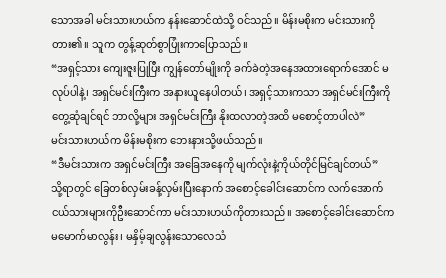သောအခါ မင်းသားဟယ်က နန်းဆောင်ထဲသို့ ဝင်သည်။ မိန်းမစိုးက မင်းသားကိုတား၏။ သူက တွန့်ဆုတ်စွာပြုံးကာပြောသည်။
“အရှင့်သား ကျေးဇူးပြုပြီး ကျွန်တော်မျိုးကို ခက်ခဲတဲ့အနေအထားရောက်အောင် မလုပ်ပါနဲ့၊ အရှင်မင်းကြီးက အနားယူနေပါတယ်၊ အရှင့်သားကသာ အရှင်မင်းကြီးကို တွေ့ဆုံချင်ရင် ဘာလို့များ အရှင်မင်းကြီး နိုးထလာတဲ့အထိ မစောင့်တာပါလဲ”
မင်းသားဟယ်က မိန်းမစိုးက ဘေးနားသို့ဖယ်သည်။
“ဒီမင်းသားက အရှင်မင်းကြီး အခြေအနေကို မျက်လုံးနဲ့ကိုယ်တိုင်မြင်ချင်တယ်”
သို့ရာတွင် ခြေတစ်လှမ်းခန့်လှမ်းပြီးနောက် အစောင့်ခေါင်းဆောင်က လက်အောက်ငယ်သားများကိုဦးဆောင်ကာ မင်းသားဟယ်ကိုတားသည်။ အစောင့်ခေါင်းဆောင်က မမောက်မာလွန်း၊ မနှိမ့်ချလွန်းသောလေသံ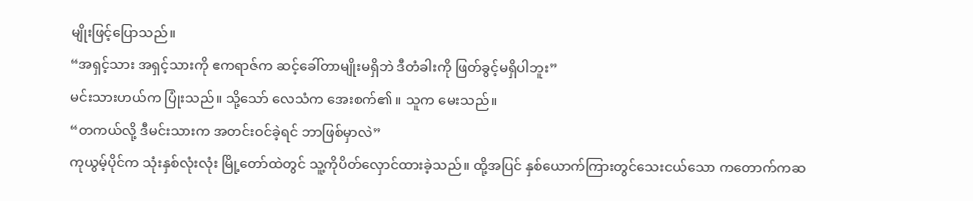မျိုးဖြင့်ပြောသည်။
“အရှင့်သား အရှင့်သားကို ဧကရာဇ်က ဆင့်ခေါ်တာမျိုးမရှိဘဲ ဒီတံခါးကို ဖြတ်ခွင့်မရှိပါဘူး”
မင်းသားဟယ်က ပြုံးသည်။ သို့သော် လေသံက အေးစက်၏။ သူက မေးသည်။
“တကယ်လို့ ဒီမင်းသားက အတင်းဝင်ခဲ့ရင် ဘာဖြစ်မှာလဲ”
ကုယွမ့်ပိုင်က သုံးနှစ်လုံးလုံး မြို့တော်ထဲတွင် သူ့ကိုပိတ်လှောင်ထားခဲ့သည်။ ထို့အပြင် နှစ်ယောက်ကြားတွင်သေးငယ်သော ကတောက်ကဆ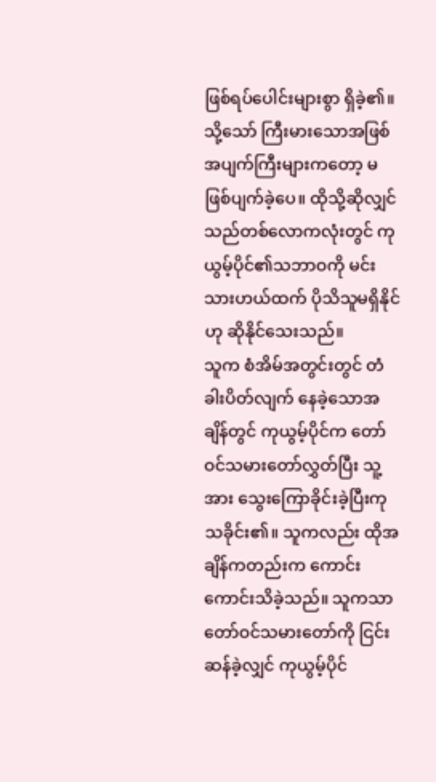ဖြစ်ရပ်ပေါင်းများစွာ ရှိခဲ့၏။ သို့သော် ကြီးမားသောအဖြစ်အပျက်ကြီးများကတော့ မဖြစ်ပျက်ခဲ့ပေ။ ထိုသို့ဆိုလျှင် သည်တစ်လောကလုံးတွင် ကုယွမ့်ပိုင်၏သဘာဝကို မင်းသားဟယ်ထက် ပိုသိသူမရှိနိုင်ဟု ဆိုနိုင်သေးသည်။
သူက စံအိမ်အတွင်းတွင် တံခါးပိတ်လျက် နေခဲ့သောအချိန်တွင် ကုယွမ့်ပိုင်က တော်ဝင်သမားတော်လွှတ်ပြီး သူ့အား သွေးကြောခိုင်းခဲ့ပြီးကုသခိုင်း၏။ သူကလည်း ထိုအချိန်ကတည်းက ကောင်းကောင်းသိခဲ့သည်။ သူကသာ တော်ဝင်သမားတော်ကို ငြင်းဆန်ခဲ့လျှင် ကုယွမ့်ပိုင်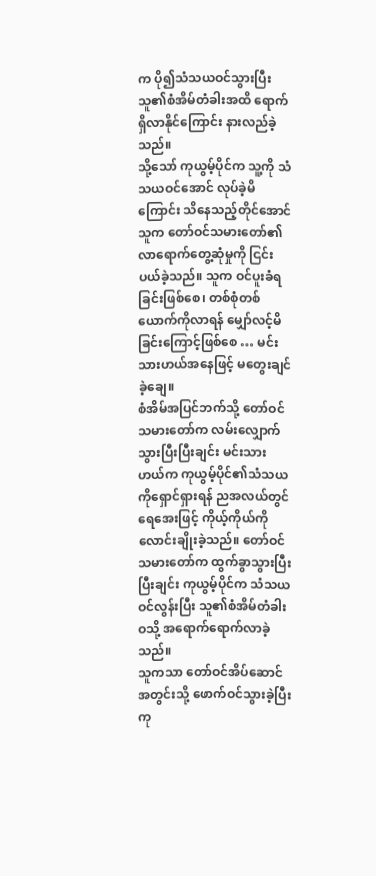က ပို၍သံသယဝင်သွားပြီး သူ၏စံအိမ်တံခါးအထိ ရောက်ရှိလာနိုင်ကြောင်း နားလည်ခဲ့သည်။
သို့သော် ကုယွမ့်ပိုင်က သူ့ကို သံသယဝင်အောင် လုပ်ခဲ့မိကြောင်း သိနေသည့်တိုင်အောင် သူက တော်ဝင်သမားတော်၏ လာရောက်တွေ့ဆုံမှုကို ငြင်းပယ်ခဲ့သည်။ သူက ဝင်ပူးခံရခြင်းဖြစ်စေ၊ တစ်စုံတစ်ယောက်ကိုလာရန် မျှော်လင့်မိခြင်းကြောင့်ဖြစ်စေ … မင်းသားဟယ်အနေဖြင့် မတွေးချင်ခဲ့ချေ။
စံအိမ်အပြင်ဘက်သို့ တော်ဝင်သမားတော်က လမ်းလျှောက်သွားပြီးပြီးချင်း မင်းသားဟယ်က ကုယွမ့်ပိုင်၏သံသယကိုရှောင်ရှားရန် ညအလယ်တွင် ရေအေးဖြင့် ကိုယ့်ကိုယ်ကိုလောင်းချိုးခဲ့သည်။ တော်ဝင်သမားတော်က ထွက်ခွာသွားပြီးပြီးချင်း ကုယွမ့်ပိုင်က သံသယဝင်လွန်းပြီး သူ၏စံအိမ်တံခါးဝသို့ အရောက်ရောက်လာခဲ့သည်။
သူကသာ တော်ဝင်အိပ်ဆောင်အတွင်းသို့ ဖောက်ဝင်သွားခဲ့ပြီး ကု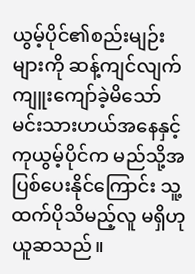ယွမ့်ပိုင်၏စည်းမျဉ်းများကို ဆန့်ကျင်လျက်ကျူးကျော်ခဲ့မိသော် မင်းသားဟယ်အနေနှင့် ကုယွမ့်ပိုင်က မည်သို့အပြစ်ပေးနိုင်ကြောင်း သူ့ထက်ပိုသိမည့်လူ မရှိဟုယူဆသည်။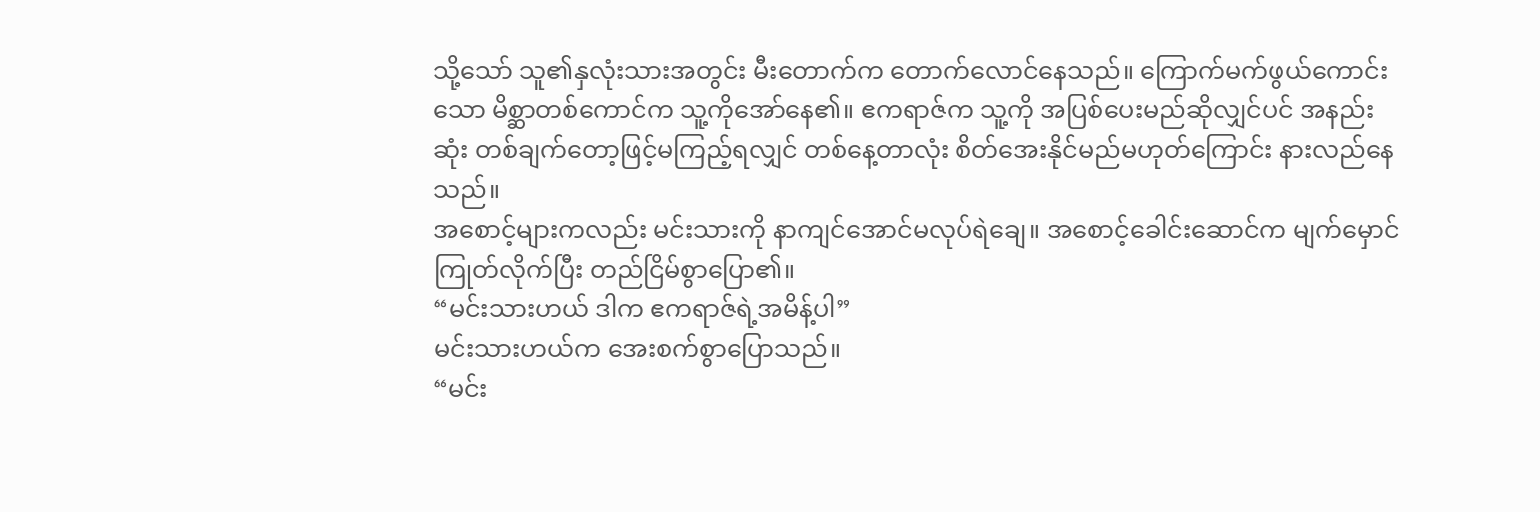သို့သော် သူ၏နှလုံးသားအတွင်း မီးတောက်က တောက်လောင်နေသည်။ ကြောက်မက်ဖွယ်ကောင်းသော မိစ္ဆာတစ်ကောင်က သူ့ကိုအော်နေ၏။ ဧကရာဇ်က သူ့ကို အပြစ်ပေးမည်ဆိုလျှင်ပင် အနည်းဆုံး တစ်ချက်တော့ဖြင့်မကြည့်ရလျှင် တစ်နေ့တာလုံး စိတ်အေးနိုင်မည်မဟုတ်ကြောင်း နားလည်နေသည်။
အစောင့်များကလည်း မင်းသားကို နာကျင်အောင်မလုပ်ရဲချေ။ အစောင့်ခေါင်းဆောင်က မျက်မှောင်ကြုတ်လိုက်ပြီး တည်ငြိမ်စွာပြော၏။
“မင်းသားဟယ် ဒါက ဧကရာဇ်ရဲ့အမိန့်ပါ”
မင်းသားဟယ်က အေးစက်စွာပြောသည်။
“မင်း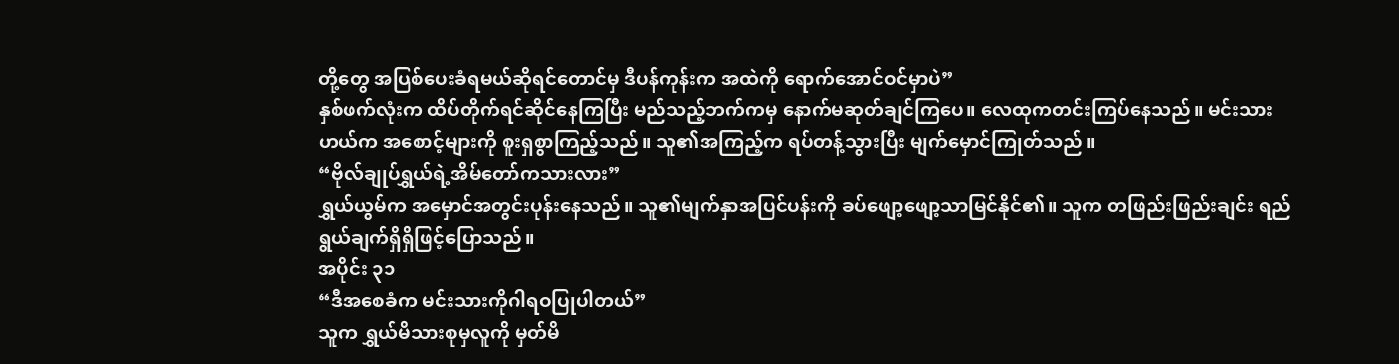တို့တွေ အပြစ်ပေးခံရမယ်ဆိုရင်တောင်မှ ဒီပန်ကုန်းက အထဲကို ရောက်အောင်ဝင်မှာပဲ”
နှစ်ဖက်လုံးက ထိပ်တိုက်ရင်ဆိုင်နေကြပြီး မည်သည့်ဘက်ကမှ နောက်မဆုတ်ချင်ကြပေ။ လေထုကတင်းကြပ်နေသည်။ မင်းသားဟယ်က အစောင့်များကို စူးရှစွာကြည့်သည်။ သူ၏အကြည့်က ရပ်တန့်သွားပြီး မျက်မှောင်ကြုတ်သည်။
“ဗိုလ်ချုပ်ရွှယ်ရဲ့အိမ်တော်ကသားလား”
ရွှယ်ယွမ်က အမှောင်အတွင်းပုန်းနေသည်။ သူ၏မျက်နှာအပြင်ပန်းကို ခပ်ဖျော့ဖျော့သာမြင်နိုင်၏။ သူက တဖြည်းဖြည်းချင်း ရည်ရွယ်ချက်ရှိရှိဖြင့်ပြောသည်။
အပိုင်း ၃၁
“ဒီအစေခံက မင်းသားကိုဂါရဝပြုပါတယ်”
သူက ရွှယ်မိသားစုမှလူကို မှတ်မိ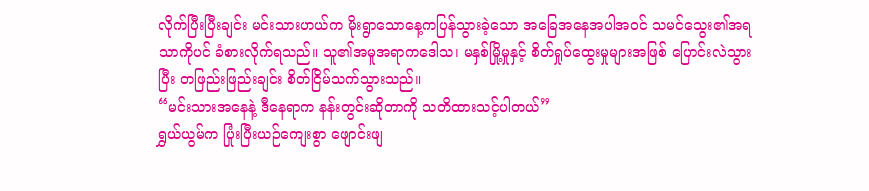လိုက်ပြီးပြီးချင်း မင်းသားဟယ်က မိုးရွာသောနေ့ကပြန်သွားခဲ့သော အခြေအနေအပါအဝင် သမင်သွေး၏အရသာကိုပင် ခံစားလိုက်ရသည်။ သူ၏အမူအရာကဒေါသ၊ မနှစ်မြို့မှုနှင့် စိတ်ရှုပ်ထွေးမှုများအဖြစ် ပြောင်းလဲသွားပြီး တဖြည်းဖြည်းချင်း စိတ်ငြိမ်သက်သွားသည်။
“မင်းသားအနေနဲ့ ဒီနေရာက နန်းတွင်းဆိုတာကို သတိထားသင့်ပါတယ်”
ရွှယ်ယွမ်က ပြုံးပြီးယဉ်ကျေးစွာ ဖျောင်းဖျ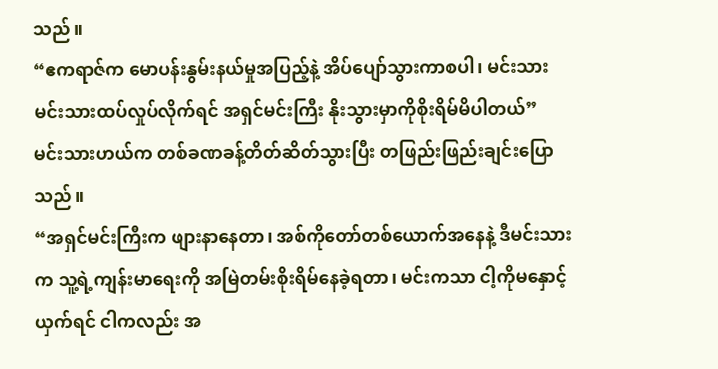သည်။
“ဧကရာဇ်က မောပန်းနွမ်းနယ်မှုအပြည့်နဲ့ အိပ်ပျော်သွားကာစပါ၊ မင်းသား မင်းသားထပ်လှုပ်လိုက်ရင် အရှင်မင်းကြီး နိုးသွားမှာကိုစိုးရိမ်မိပါတယ်”
မင်းသားဟယ်က တစ်ခဏခန့်တိတ်ဆိတ်သွားပြီး တဖြည်းဖြည်းချင်းပြောသည်။
“အရှင်မင်းကြီးက ဖျားနာနေတာ၊ အစ်ကိုတော်တစ်ယောက်အနေနဲ့ ဒီမင်းသားက သူ့ရဲ့ကျန်းမာရေးကို အမြဲတမ်းစိုးရိမ်နေခဲ့ရတာ၊ မင်းကသာ ငါ့ကိုမနှောင့်ယှက်ရင် ငါကလည်း အ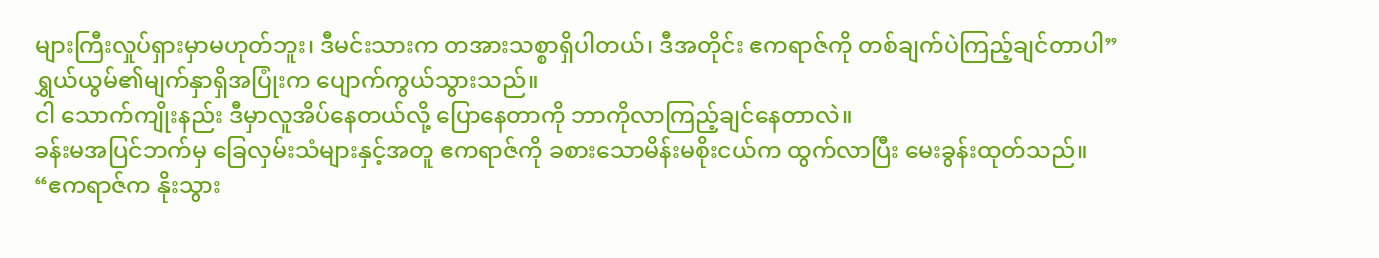များကြီးလှုပ်ရှားမှာမဟုတ်ဘူး၊ ဒီမင်းသားက တအားသစ္စာရှိပါတယ်၊ ဒီအတိုင်း ဧကရာဇ်ကို တစ်ချက်ပဲကြည့်ချင်တာပါ”
ရွှယ်ယွမ်၏မျက်နှာရှိအပြုံးက ပျောက်ကွယ်သွားသည်။
ငါ သောက်ကျိုးနည်း ဒီမှာလူအိပ်နေတယ်လို့ ပြောနေတာကို ဘာကိုလာကြည့်ချင်နေတာလဲ။
ခန်းမအပြင်ဘက်မှ ခြေလှမ်းသံများနှင့်အတူ ဧကရာဇ်ကို ခစားသောမိန်းမစိုးငယ်က ထွက်လာပြီး မေးခွန်းထုတ်သည်။
“ဧကရာဇ်က နိုးသွား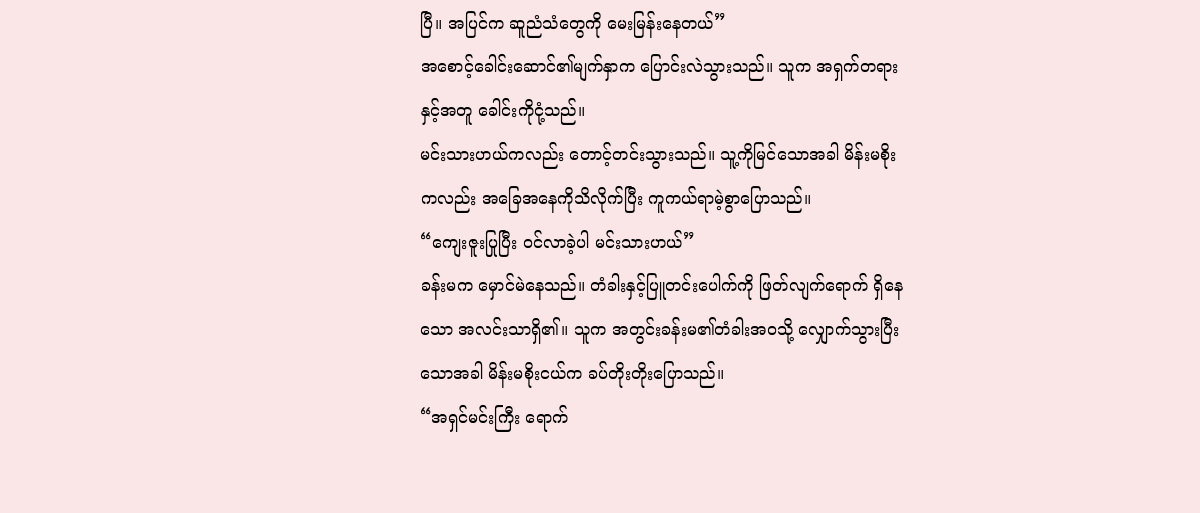ပြီ။ အပြင်က ဆူညံသံတွေကို မေးမြန်းနေတယ်”
အစောင့်ခေါင်းဆောင်၏မျက်နှာက ပြောင်းလဲသွားသည်။ သူက အရှက်တရားနှင့်အတူ ခေါင်းကိုငုံ့သည်။
မင်းသားဟယ်ကလည်း တောင့်တင်းသွားသည်။ သူ့ကိုမြင်သောအခါ မိန်းမစိုးကလည်း အခြေအနေကိုသိလိုက်ပြီး ကူကယ်ရာမဲ့စွာပြောသည်။
“ကျေးဇူးပြုပြီး ဝင်လာခဲ့ပါ မင်းသားဟယ်”
ခန်းမက မှောင်မဲနေသည်။ တံခါးနှင့်ပြူတင်းပေါက်ကို ဖြတ်လျက်ရောက် ရှိနေသော အလင်းသာရှိ၏။ သူက အတွင်းခန်းမ၏တံခါးအဝသို့ လျှောက်သွားပြီးသောအခါ မိန်းမစိုးငယ်က ခပ်တိုးတိုးပြောသည်။
“အရှင်မင်းကြီး ရောက်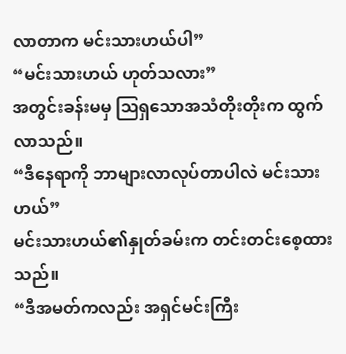လာတာက မင်းသားဟယ်ပါ”
“မင်းသားဟယ် ဟုတ်သလား”
အတွင်းခန်းမမှ ဩရှသောအသံတိုးတိုးက ထွက်လာသည်။
“ဒီနေရာကို ဘာများလာလုပ်တာပါလဲ မင်းသားဟယ်”
မင်းသားဟယ်၏နှုတ်ခမ်းက တင်းတင်းစေ့ထားသည်။
“ဒီအမတ်ကလည်း အရှင်မင်းကြီး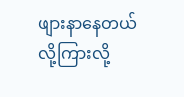ဖျားနာနေတယ်လို့ကြားလို့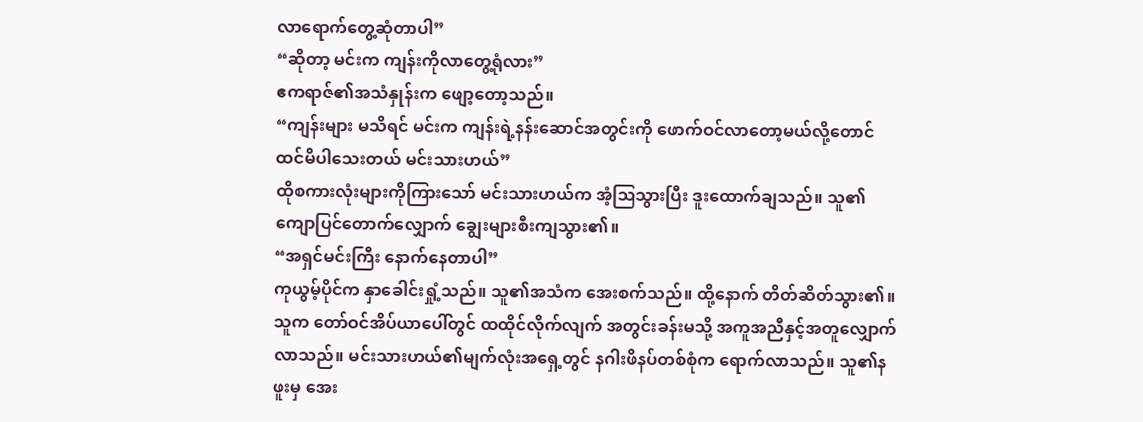လာရောက်တွေ့ဆုံတာပါ”
“ဆိုတာ့ မင်းက ကျန်းကိုလာတွေ့ရုံလား”
ဧကရာဇ်၏အသံနှုန်းက ဖျော့တော့သည်။
“ကျန်းများ မသိရင် မင်းက ကျန်းရဲ့နန်းဆောင်အတွင်းကို ဖောက်ဝင်လာတော့မယ်လို့တောင် ထင်မိပါသေးတယ် မင်းသားဟယ်”
ထိုစကားလုံးများကိုကြားသော် မင်းသားဟယ်က အံ့ဩသွားပြီး ဒူးထောက်ချသည်။ သူ၏ကျောပြင်တောက်လျှောက် ချွေးများစီးကျသွား၏။
“အရှင်မင်းကြီး နောက်နေတာပါ”
ကုယွမ့်ပိုင်က နှာခေါင်းရှုံ့သည်။ သူ၏အသံက အေးစက်သည်။ ထို့နောက် တိတ်ဆိတ်သွား၏။ သူက တော်ဝင်အိပ်ယာပေါ်တွင် ထထိုင်လိုက်လျက် အတွင်းခန်းမသို့ အကူအညီနှင့်အတူလျှောက်လာသည်။ မင်းသားဟယ်၏မျက်လုံးအရှေ့တွင် နဂါးဖိနပ်တစ်စုံက ရောက်လာသည်။ သူ၏နဖူးမှ အေး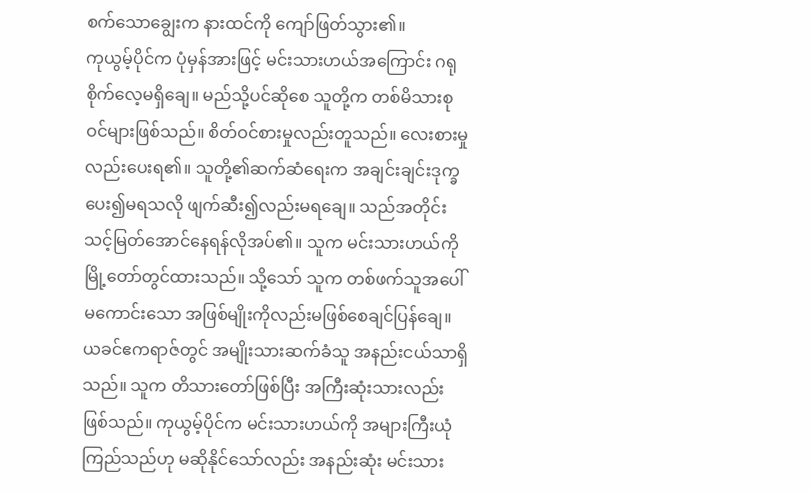စက်သောချွေးက နားထင်ကို ကျော်ဖြတ်သွား၏။
ကုယွမ့်ပိုင်က ပုံမှန်အားဖြင့် မင်းသားဟယ်အကြောင်း ဂရုစိုက်လေ့မရှိချေ။ မည်သို့ပင်ဆိုစေ သူတို့က တစ်မိသားစုဝင်များဖြစ်သည်။ စိတ်ဝင်စားမှုလည်းတူသည်။ လေးစားမှုလည်းပေးရ၏။ သူတို့၏ဆက်ဆံရေးက အချင်းချင်းဒုက္ခပေး၍မရသလို ဖျက်ဆီး၍လည်းမရချေ။ သည်အတိုင်း သင့်မြတ်အောင်နေရန်လိုအပ်၏။ သူက မင်းသားဟယ်ကို မြို့တော်တွင်ထားသည်။ သို့သော် သူက တစ်ဖက်သူအပေါ် မကောင်းသော အဖြစ်မျိုးကိုလည်းမဖြစ်စေချင်ပြန်ချေ။ ယခင်ဧကရာဇ်တွင် အမျိုးသားဆက်ခံသူ အနည်းငယ်သာရှိသည်။ သူက တိသားတော်ဖြစ်ပြီး အကြီးဆုံးသားလည်းဖြစ်သည်။ ကုယွမ့်ပိုင်က မင်းသားဟယ်ကို အများကြီးယုံကြည်သည်ဟု မဆိုနိုင်သော်လည်း အနည်းဆုံး မင်းသား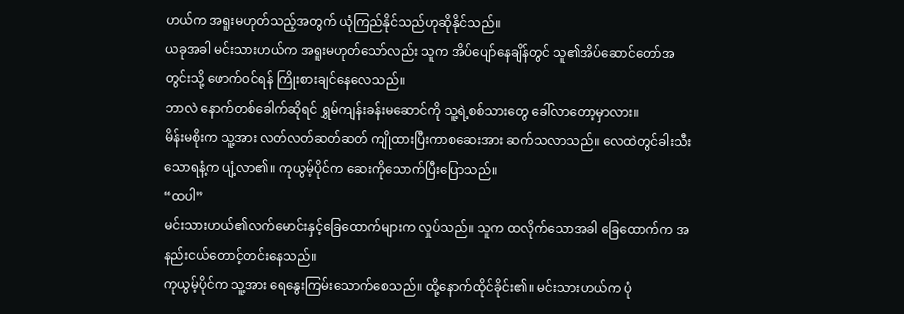ဟယ်က အရူးမဟုတ်သည့်အတွက် ယုံကြည်နိုင်သည်ဟုဆိုနိုင်သည်။
ယခုအခါ မင်းသားဟယ်က အရူးမဟုတ်သော်လည်း သူက အိပ်ပျော်နေချိန်တွင် သူ၏အိပ်ဆောင်တော်အတွင်းသို့ ဖောက်ဝင်ရန် ကြိုးစားချင်နေလေသည်။
ဘာလဲ နောက်တစ်ခေါက်ဆိုရင် ရွှမ်ကျန်းခန်းမဆောင်ကို သူ့ရဲ့စစ်သားတွေ ခေါ်လာတော့မှာလား။
မိန်းမစိုးက သူ့အား လတ်လတ်ဆတ်ဆတ် ကျိုထားပြီးကာစဆေးအား ဆက်သလာသည်။ လေထဲတွင်ခါးသီးသောရနံ့က ပျံ့လာ၏။ ကုယွမ့်ပိုင်က ဆေးကိုသောက်ပြီးပြောသည်။
“ထပါ”
မင်းသားဟယ်၏လက်မောင်းနှင့်ခြေထောက်များက လှုပ်သည်။ သူက ထလိုက်သောအခါ ခြေထောက်က အနည်းငယ်တောင့်တင်းနေသည်။
ကုယွမ့်ပိုင်က သူ့အား ရေနွေးကြမ်းသောက်စေသည်။ ထို့နောက်ထိုင်ခိုင်း၏။ မင်းသားဟယ်က ပုံ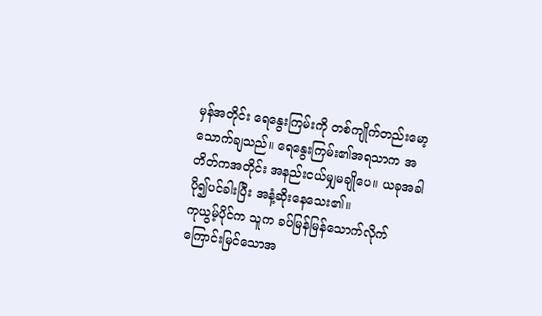မှန်အတိုင်း ရေနွေးကြမ်းကို တစ်ကျိုက်တည်းမော့သောက်ချသည်။ ရေနွေးကြမ်း၏အရသာက အတိတ်ကအတိုင်း အနည်းငယ်မျှမချိုပေ။ ယခုအခါပို၍ပင်ခါးပြီး အနံ့ဆိုးနေသေး၏။
ကုယွမ့်ပိုင်က သူက ခပ်မြန်မြန်သောက်လိုက်ကြောင်းမြင်သောအ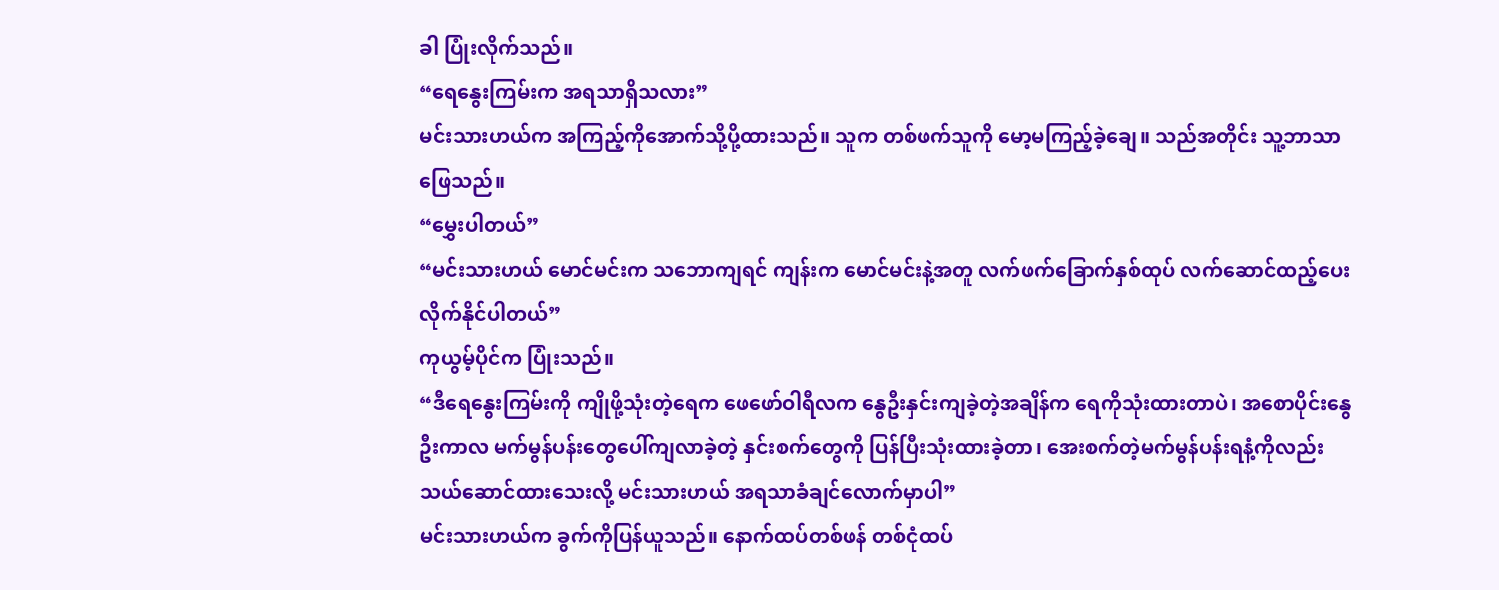ခါ ပြုံးလိုက်သည်။
“ရေနွေးကြမ်းက အရသာရှိသလား”
မင်းသားဟယ်က အကြည့်ကိုအောက်သို့ပို့ထားသည်။ သူက တစ်ဖက်သူကို မော့မကြည့်ခဲ့ချေ။ သည်အတိုင်း သူ့ဘာသာဖြေသည်။
“မွှေးပါတယ်”
“မင်းသားဟယ် မောင်မင်းက သဘောကျရင် ကျန်းက မောင်မင်းနဲ့အတူ လက်ဖက်ခြောက်နှစ်ထုပ် လက်ဆောင်ထည့်ပေးလိုက်နိုင်ပါတယ်”
ကုယွမ့်ပိုင်က ပြုံးသည်။
“ဒီရေနွေးကြမ်းကို ကျိုဖို့သုံးတဲ့ရေက ဖေဖော်ဝါရီလက နွေဦးနှင်းကျခဲ့တဲ့အချိန်က ရေကိုသုံးထားတာပဲ၊ အစောပိုင်းနွေဦးကာလ မက်မွန်ပန်းတွေပေါ်ကျလာခဲ့တဲ့ နှင်းစက်တွေကို ပြန်ပြီးသုံးထားခဲ့တာ၊ အေးစက်တဲ့မက်မွန်ပန်းရနံ့ကိုလည်း သယ်ဆောင်ထားသေးလို့ မင်းသားဟယ် အရသာခံချင်လောက်မှာပါ”
မင်းသားဟယ်က ခွက်ကိုပြန်ယူသည်။ နောက်ထပ်တစ်ဖန် တစ်ငုံထပ်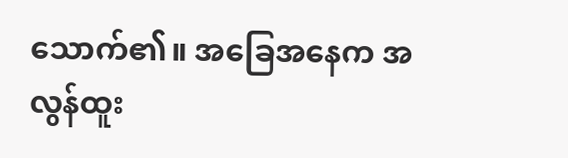သောက်၏။ အခြေအနေက အလွန်ထူး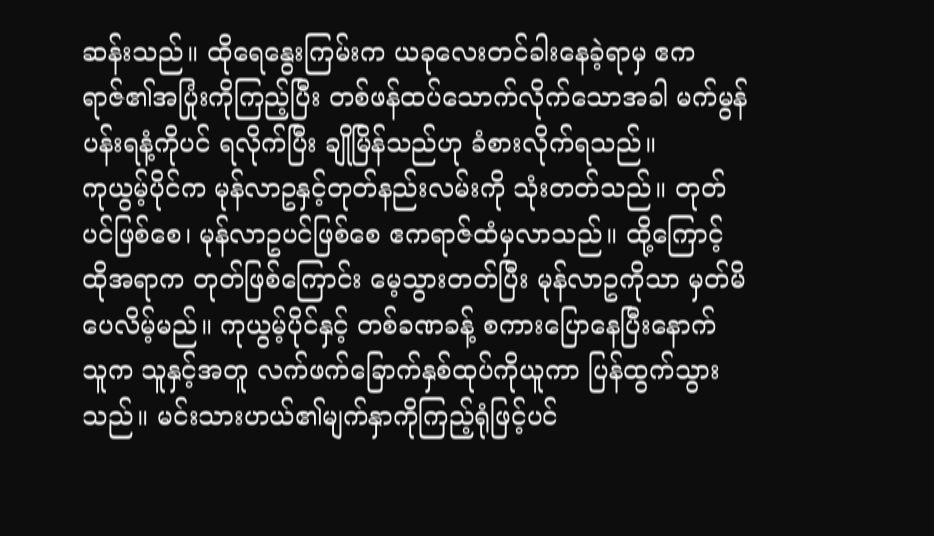ဆန်းသည်။ ထိုရေနွေးကြမ်းက ယခုလေးတင်ခါးနေခဲ့ရာမှ ဧကရာဇ်၏အပြုံးကိုကြည့်ပြီး တစ်ဖန်ထပ်သောက်လိုက်သောအခါ မက်မွန်ပန်းရနံ့ကိုပင် ရလိုက်ပြီး ချိုမြိန်သည်ဟု ခံစားလိုက်ရသည်။
ကုယွမ့်ပိုင်က မုန်လာဥနှင့်တုတ်နည်းလမ်းကို သုံးတတ်သည်။ တုတ်ပင်ဖြစ်စေ၊ မုန်လာဥပင်ဖြစ်စေ ဧကရာဇ်ထံမှလာသည်။ ထို့ကြောင့် ထိုအရာက တုတ်ဖြစ်ကြောင်း မေ့သွားတတ်ပြီး မုန်လာဥကိုသာ မှတ်မိပေလိမ့်မည်။ ကုယွမ့်ပိုင်နှင့် တစ်ခဏခန့် စကားပြောနေပြီးနောက် သူက သူနှင့်အတူ လက်ဖက်ခြောက်နှစ်ထုပ်ကိုယူကာ ပြန်ထွက်သွားသည်။ မင်းသားဟယ်၏မျက်နှာကိုကြည့်ရုံဖြင့်ပင်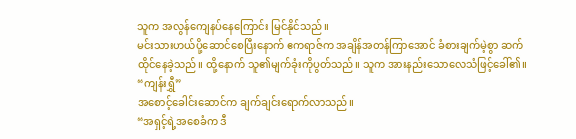သူက အလွန်ကျေနပ်နေကြောင်း မြင်နိုင်သည်။
မင်းသားဟယ်ပို့ဆောင်စေပြီးနောက် ဧကရာဇ်က အချိန်အတန်ကြာအောင် ခံစားချက်မဲ့စွာ ဆက်ထိုင်နေခဲ့သည်။ ထို့နောက် သူ၏မျက်ခုံးကိုပွတ်သည်။ သူက အားနည်းသောလေသံဖြင့်ခေါ်၏။
“ကျန်းရွှီ”
အစောင့်ခေါင်းဆောင်က ချက်ချင်းရောက်လာသည်။
“အရှင့်ရဲ့အစေခံက ဒီ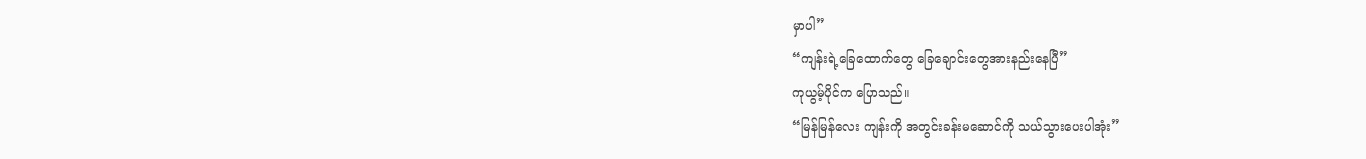မှာပါ”
“ကျန်းရဲ့ခြေထောက်တွေ ခြေချောင်းတွေအားနည်းနေပြီ”
ကုယွမ့်ပိုင်က ပြောသည်။
“မြန်မြန်လေး ကျန်းကို အတွင်းခန်းမဆောင်ကို သယ်သွားပေးပါအုံး”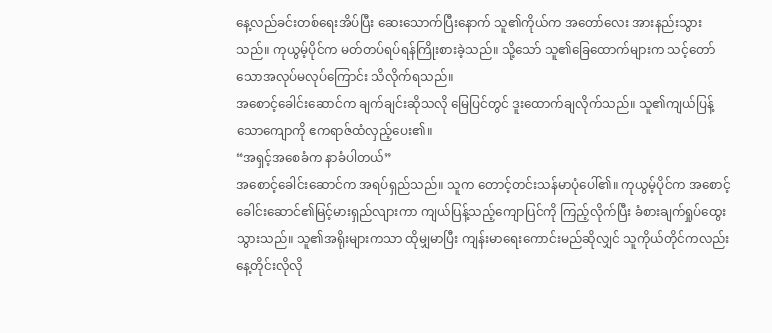နေ့လည်ခင်းတစ်ရေးအိပ်ပြီး ဆေးသောက်ပြီးနောက် သူ၏ကိုယ်က အတော်လေး အားနည်းသွားသည်။ ကုယွမ့်ပိုင်က မတ်တပ်ရပ်ရန်ကြိုးစားခဲ့သည်။ သို့သော် သူ၏ခြေထောက်များက သင့်တော်သောအလုပ်မလုပ်ကြောင်း သိလိုက်ရသည်။
အစောင့်ခေါင်းဆောင်က ချက်ချင်းဆိုသလို မြေပြင်တွင် ဒူးထောက်ချလိုက်သည်။ သူ၏ကျယ်ပြန့်သောကျောကို ဧကရာဇ်ထံလှည့်ပေး၏။
“အရှင့်အစေခံက နာခံပါတယ်”
အစောင့်ခေါင်းဆောင်က အရပ်ရှည်သည်။ သူက တောင့်တင်းသန်မာပုံပေါ်၏။ ကုယွမ့်ပိုင်က အစောင့်ခေါင်းဆောင်၏မြင့်မားရှည်လျားကာ ကျယ်ပြန့်သည့်ကျောပြင်ကို ကြည့်လိုက်ပြီး ခံစားချက်ရှုပ်ထွေးသွားသည်။ သူ၏အရိုးများကသာ ထိုမျှမာပြီး ကျန်းမာရေးကောင်းမည်ဆိုလျှင် သူကိုယ်တိုင်ကလည်း နေ့တိုင်းလိုလို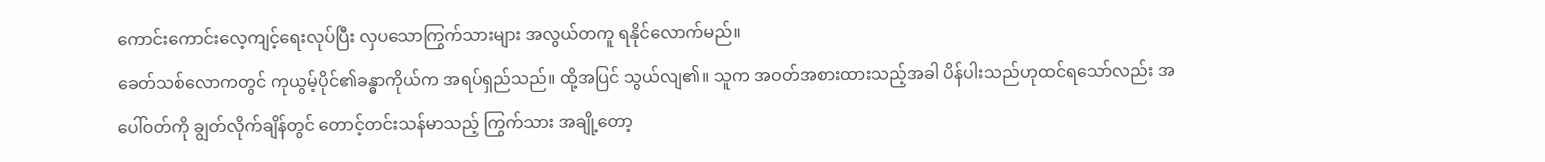ကောင်းကောင်းလေ့ကျင့်ရေးလုပ်ပြီး လှပသောကြွက်သားများ အလွယ်တကူ ရနိုင်လောက်မည်။
ခေတ်သစ်လောကတွင် ကုယွမ့်ပိုင်၏ခန္ဓာကိုယ်က အရပ်ရှည်သည်။ ထို့အပြင် သွယ်လျ၏။ သူက အဝတ်အစားထားသည့်အခါ ပိန်ပါးသည်ဟုထင်ရသော်လည်း အပေါ်ဝတ်ကို ချွတ်လိုက်ချိန်တွင် တောင့်တင်းသန်မာသည့် ကြွက်သား အချို့တော့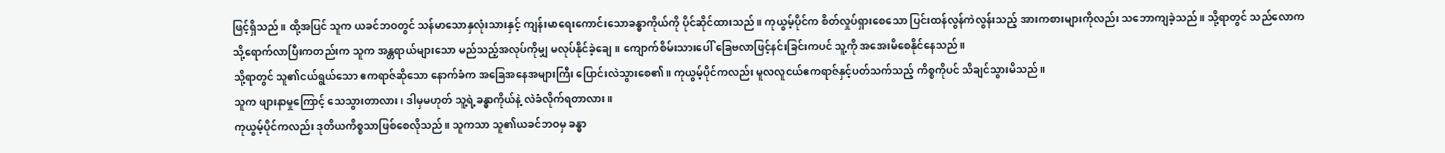ဖြင့်ရှိသည်။ ထို့အပြင် သူက ယခင်ဘဝတွင် သန်မာသောနှလုံးသားနှင့် ကျန်းမာရေးကောင်းသောခန္ဓာကိုယ်ကို ပိုင်ဆိုင်ထားသည်။ ကုယွမ့်ပိုင်က စိတ်လှုပ်ရှားစေသော ပြင်းထန်လွန်ကဲလွန်းသည့် အားကစားများကိုလည်း သဘောကျခဲ့သည်။ သို့ရာတွင် သည်လောကသို့ရောက်လာပြီးကတည်းက သူက အန္တရာယ်များသော မည်သည့်အလုပ်ကိုမျှ မလုပ်နိုင်ခဲ့ချေ။ ကျောက်စိမ်းသားပေါ် ခြေဗလာဖြင့်နင်းခြင်းကပင် သူ့ကို အအေးမိစေနိုင်နေသည်။
သို့ရာတွင် သူ၏ငယ်ရွယ်သော ဧကရာဇ်ဆိုသော နောက်ခံက အခြေအနေအများကြီး ပြောင်းလဲသွားစေ၏။ ကုယွမ့်ပိုင်ကလည်း မူလလူငယ်ဧကရာဇ်နှင့်ပတ်သက်သည့် ကိစ္စကိုပင် သိချင်သွားမိသည်။
သူက ဖျားနာမှုကြောင့် သေသွားတာလား၊ ဒါမှမဟုတ် သူ့ရဲ့ခန္ဓာကိုယ်နဲ့ လဲခံလိုက်ရတာလား။
ကုယွမ့်ပိုင်ကလည်း ဒုတိယကိစ္စသာဖြစ်စေလိုသည်။ သူကသာ သူ၏ယခင်ဘဝမှ ခန္ဓာ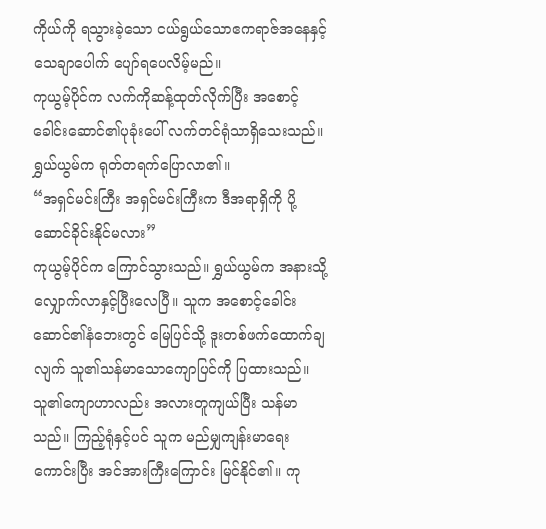ကိုယ်ကို ရသွားခဲ့သော ငယ်ရွယ်သောဧကရာဇ်အနေနှင့် သေချာပေါက် ပျော်ရပေလိမ့်မည်။
ကုယွမ့်ပိုင်က လက်ကိုဆန့်ထုတ်လိုက်ပြီး အစောင့်ခေါင်းဆောင်၏ပုခုံးပေါ် လက်တင်ရုံသာရှိသေးသည်။ ရွှယ်ယွမ်က ရုတ်တရက်ပြောလာ၏။
“အရှင်မင်းကြီး အရှင်မင်းကြီးက ဒီအရာရှိကို ပို့ဆောင်ခိုင်းနိုင်မလား”
ကုယွမ့်ပိုင်က ကြောင်သွားသည်။ ရွှယ်ယွမ်က အနားသို့လျှောက်လာနှင့်ပြီးလေပြီ။ သူက အစောင့်ခေါင်းဆောင်၏နံဘေးတွင် မြေပြင်သို့ ဒူးတစ်ဖက်ထောက်ချလျက် သူ၏သန်မာသောကျောပြင်ကို ပြထားသည်။
သူ၏ကျောဟာလည်း အလားတူကျယ်ပြီး သန်မာသည်။ ကြည့်ရုံနှင့်ပင် သူက မည်မျှကျန်းမာရေးကောင်းပြီး အင်အားကြီးကြောင်း မြင်နိုင်၏။ ကု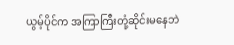ယွမ့်ပိုင်က အကြာကြီးတုံ့ဆိုင်းမနေဘဲ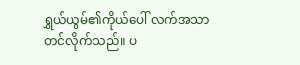ရွှယ်ယွမ်၏ကိုယ်ပေါ် လက်အသာတင်လိုက်သည်။ ပ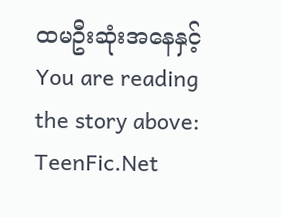ထမဦးဆုံးအနေနှင့်
You are reading the story above: TeenFic.Net